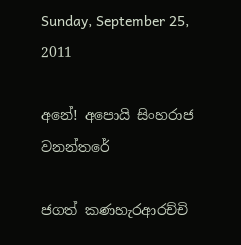Sunday, September 25, 2011

අනේ! අපොයි සිංහරාජ වනන්තරේ

ජගත් කණහැරආරච්චි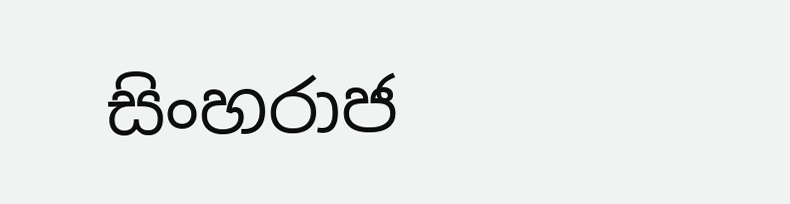සිංහරාජ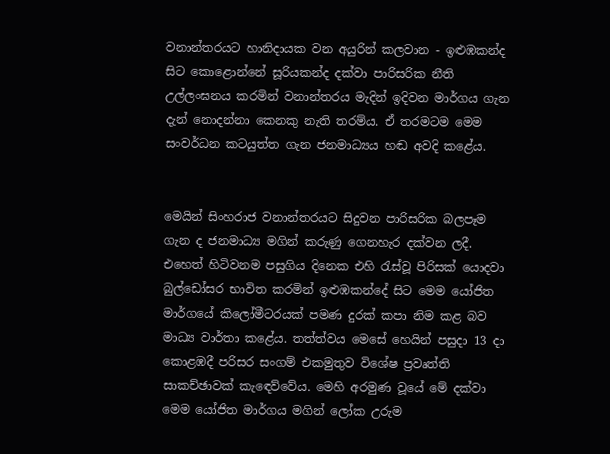වනාන්තරයට හානිදායක වන අයුරින් කලවාන - ඉළුඹකන්ද සිට කොළොන්නේ සූරියකන්ද දක්‌වා පාරිසරික නීති උල්ලංඝනය කරමින් වනාන්තරය මැදින් ඉදිවන මාර්ගය ගැන දැන් නොදන්නා කෙනකු නැති තරම්ය. ඒ තරමටම මෙම සංවර්ධන කටයුත්ත ගැන ජනමාධ්‍යය හඬ අවදි කළේය.


මෙයින් සිංහරාජ වනාන්තරයට සිදුවන පාරිසරික බලපෑම ගැන ද ජනමාධ්‍ය මගින් කරුණු ගෙනහැර දක්‌වන ලදී. එහෙත් හිටිවනම පසුගිය දිනෙක එහි රැස්‌වූ පිරිසක්‌ යොදවා බුල්ඩෝසර භාවිත කරමින් ඉළුඹකන්දේ සිට මෙම යෝජිත මාර්ගයේ කිලෝමීටරයක්‌ පමණ දුරක්‌ කපා නිම කළ බව මාධ්‍ය වාර්තා කළේය. තත්ත්වය මෙසේ හෙයින් පසුදා 13 දා කොළඹදී පරිසර සංගම් එකමුතුව විශේෂ ප්‍රවෘත්ති සාකච්ඡාවක්‌ කැඳෙව්වේය. මෙහි අරමුණ වූයේ මේ දක්‌වා මෙම යෝජිත මාර්ගය මගින් ලෝක උරුම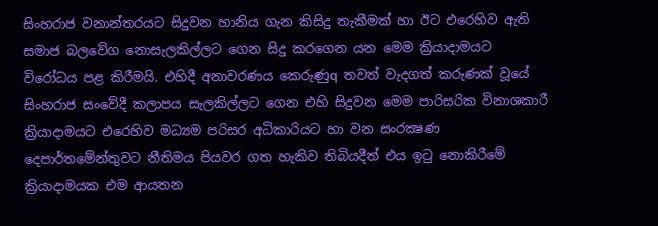සිංහරාජ වනාන්තරයට සිදුවන හානිය ගැන කිසිදු තැකීමක්‌ හා ඊට එරෙහිව ඇති සමාජ බලවේග නොසැලකිල්ලට ගෙන සිදු කරගෙන යන මෙම ක්‍රියාදාමයට විරෝධය පළ කිරීමයි. එහිදී අනාවරණය කෙරුණුq තවත් වැදගත් කරුණක්‌ වූයේ සිංහරාජ සංවේදී කලාපය සැලකිල්ලට ගෙන එහි සිදුවන මෙම පාරිසරික විනාශකාරී ක්‍රියාදාමයට එරෙහිව මධ්‍යම පරිසර අධිකාරියට හා වන සංරක්‍ෂණ දෙපාර්තමේන්තුවට නීතිමය පියවර ගත හැකිව තිබියදීත් එය ඉටු නොකිරීමේ ක්‍රියාදාමයක එම ආයතන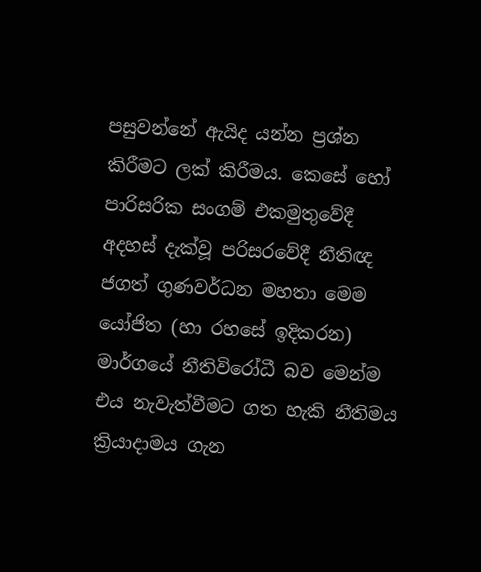පසුවන්නේ ඇයිද යන්න ප්‍රශ්න කිරීමට ලක්‌ කිරීමය. කෙසේ හෝ පාරිසරික සංගම් එකමුතුවේදී අදහස්‌ දැක්‌වූ පරිසරවේදී නීතිඥ ජගත් ගුණවර්ධන මහතා මෙම යෝජිත (හා රහසේ ඉදිකරන) මාර්ගයේ නීතිවිරෝධී බව මෙන්ම එය නැවැත්වීමට ගත හැකි නීතිමය ක්‍රියාදාමය ගැන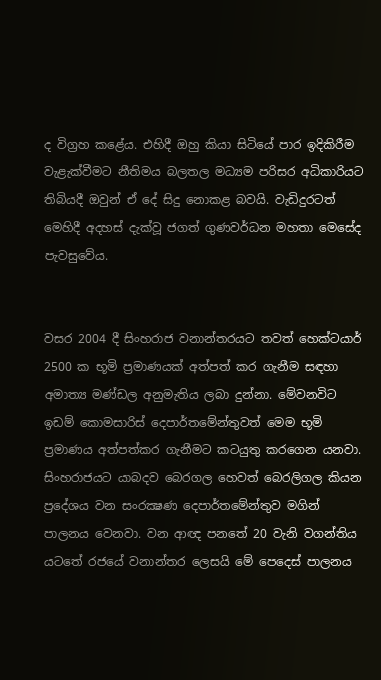ද විග්‍රහ කළේය. එහිදී ඔහු කියා සිටියේ පාර ඉදිකිරීම වැළැක්‌වීමට නීතිමය බලතල මධ්‍යම පරිසර අධිකාරියට තිබියදී ඔවුන් ඒ දේ සිදු නොකළ බවයි. වැඩිදුරටත් මෙහිදී අදහස්‌ දැක්‌වූ ජගත් ගුණවර්ධන මහතා මෙසේද පැවසුවේය.


වසර 2004 දී සිංහරාජ වනාන්තරයට තවත් හෙක්‌ටයාර් 2500 ක භූමි ප්‍රමාණයක්‌ අත්පත් කර ගැනීම සඳහා අමාත්‍ය මණ්‌ඩල අනුමැතිය ලබා දුන්නා. මේවනවිට ඉඩම් කොමසාරිස්‌ දෙපාර්තමේන්තුවත් මෙම භූමි ප්‍රමාණය අත්පත්කර ගැනීමට කටයුතු කරගෙන යනවා. සිංහරාජයට යාබදව බෙරගල හෙවත් බෙරලිගල කියන ප්‍රදේශය වන සංරක්‍ෂණ දෙපාර්තමේන්තුව මගින් පාලනය වෙනවා. වන ආඥ පනතේ 20 වැනි වගන්තිය යටතේ රජයේ වනාන්තර ලෙසයි මේ පෙදෙස්‌ පාලනය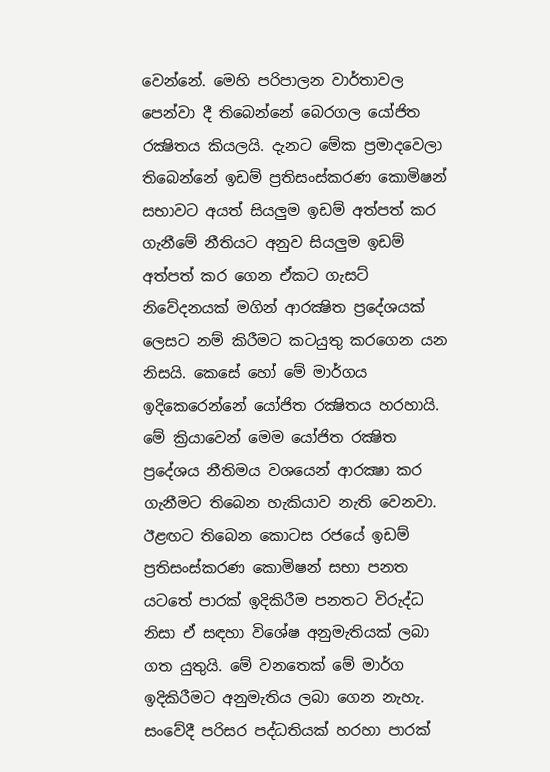වෙන්නේ. මෙහි පරිපාලන වාර්තාවල පෙන්වා දී තිබෙන්නේ බෙරගල යෝජිත රක්‍ෂිතය කියලයි. දැනට මේක ප්‍රමාදවෙලා තිබෙන්නේ ඉඩම් ප්‍රතිසංස්‌කරණ කොමිෂන් සභාවට අයත් සියලුම ඉඩම් අත්පත් කර ගැනීමේ නීතියට අනුව සියලුම ඉඩම් අත්පත් කර ගෙන ඒකට ගැසට්‌ නිවේදනයක්‌ මගින් ආරක්‍ෂිත ප්‍රදේශයක්‌ ලෙසට නම් කිරීමට කටයුතු කරගෙන යන නිසයි. කෙසේ හෝ මේ මාර්ගය ඉදිකෙරෙන්නේ යෝජිත රක්‍ෂිතය හරහායි. මේ ක්‍රියාවෙන් මෙම යෝජිත රක්‍ෂිත ප්‍රදේශය නීතිමය වශයෙන් ආරක්‍ෂා කර ගැනීමට තිබෙන හැකියාව නැති වෙනවා. ඊළඟට තිබෙන කොටස රජයේ ඉඩම් ප්‍රතිසංස්‌කරණ කොමිෂන් සභා පනත යටතේ පාරක්‌ ඉදිකිරීම පනතට විරුද්ධ නිසා ඒ සඳහා විශේෂ අනුමැතියක්‌ ලබා ගත යුතුයි. මේ වනතෙක්‌ මේ මාර්ග ඉදිකිරීමට අනුමැතිය ලබා ගෙන නැහැ. සංවේදී පරිසර පද්ධතියක්‌ හරහා පාරක්‌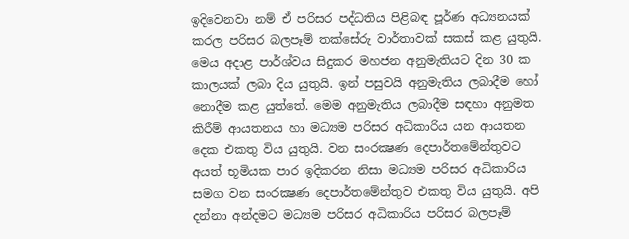ඉදිවෙනවා නම් ඒ පරිසර පද්ධතිය පිළිබඳ පූර්ණ අධ්‍යනයක්‌ කරල පරිසර බලපෑම් තක්‌සේරු වාර්තාවක්‌ සකස්‌ කළ යුතුයි. මෙය අදාළ පාර්ශ්වය සිදුකර මහජන අනුමැතියට දින 30 ක කාලයක්‌ ලබා දිය යුතුයි. ඉන් පසුවයි අනුමැතිය ලබාදීම හෝ නොදීම කළ යුත්තේ. මෙම අනුමැතිය ලබාදීම සඳහා අනුමත කිරීම් ආයතනය හා මධ්‍යම පරිසර අධිකාරිය යන ආයතන දෙක එකතු විය යුතුයි. වන සංරක්‍ෂණ දෙපාර්තමේන්තුවට අයත් භූමියක පාර ඉදිකරන නිසා මධ්‍යම පරිසර අධිකාරිය සමග වන සංරක්‍ෂණ දෙපාර්තමේන්තුව එකතු විය යුතුයි. අපි දන්නා අන්දමට මධ්‍යම පරිසර අධිකාරිය පරිසර බලපෑම්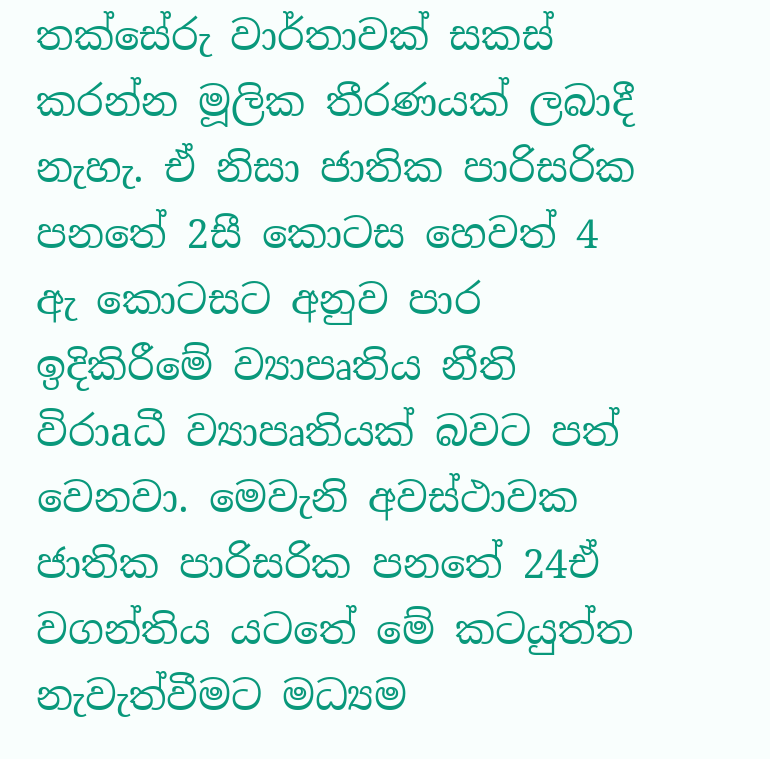තක්‌සේරු වාර්තාවක්‌ සකස්‌ කරන්න මූලික තීරණයක්‌ ලබාදී නැහැ. ඒ නිසා ජාතික පාරිසරික පනතේ 2සී කොටස හෙවත් 4 ඇ කොටසට අනුව පාර ඉදිකිරීමේ ව්‍යාපෘතිය නීති විරාaධී ව්‍යාපෘතියක්‌ බවට පත් වෙනවා. මෙවැනි අවස්‌ථාවක ජාතික පාරිසරික පනතේ 24ඒ වගන්තිය යටතේ මේ කටයුත්ත නැවැත්වීමට මධ්‍යම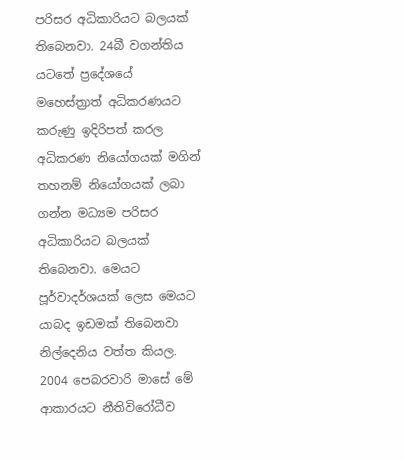පරිසර අධිකාරියට බලයක්‌ තිබෙනවා. 24බී වගන්තිය යටතේ ප්‍රදේශයේ මහෙස්‌ත්‍රාත් අධිකරණයට කරුණු ඉදිරිපත් කරල අධිකරණ නියෝගයක්‌ මගින් තහනම් නියෝගයක්‌ ලබා ගන්න මධ්‍යම පරිසර අධිකාරියට බලයක්‌ තිබෙනවා. මෙයට පූර්වාදර්ශයක්‌ ලෙස මෙයට යාබද ඉඩමක්‌ තිබෙනවා නිල්දෙනිය වත්ත කියල. 2004 පෙබරවාරි මාසේ මේ ආකාරයට නීතිවිරෝධීව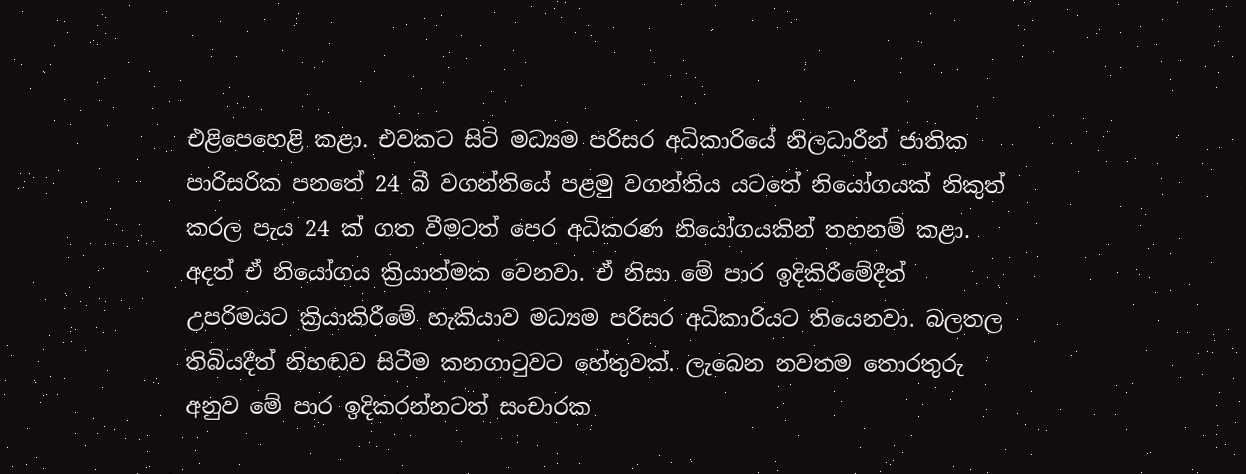එළිපෙහෙළි කළා. එවකට සිටි මධ්‍යම පරිසර අධිකාරියේ නිලධාරීන් ජාතික පාරිසරික පනතේ 24 බී වගන්තියේ පළමු වගන්තිය යටතේ නියෝගයක්‌ නිකුත් කරල පැය 24 ක්‌ ගත වීමටත් පෙර අධිකරණ නියෝගයකින් තහනම් කළා. අදත් ඒ නියෝගය ක්‍රියාත්මක වෙනවා. ඒ නිසා මේ පාර ඉදිකිරීමේදීත් උපරිමයට ක්‍රියාකිරීමේ හැකියාව මධ්‍යම පරිසර අධිකාරියට තියෙනවා. බලතල තිබියදීත් නිහඬව සිටීම කනගාටුවට හේතුවක්‌. ලැබෙන නවතම තොරතුරු අනුව මේ පාර ඉදිකරන්නටත් සංචාරක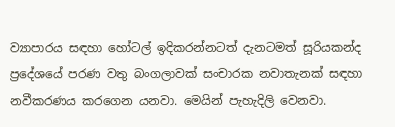ව්‍යාපාරය සඳහා හෝටල් ඉදිකරන්නටත් දැනටමත් සූරියකන්ද ප්‍රදේශයේ පරණ වතු බංගලාවක්‌ සංචාරක නවාතැනක්‌ සඳහා නවීකරණය කරගෙන යනවා. මෙයින් පැහැදිලි වෙනවා.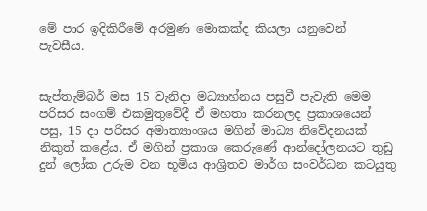මේ පාර ඉදිකිරීමේ අරමුණ මොකක්‌ද කියලා යනුවෙන් පැවසීය.


සැප්තැම්බර් මස 15 වැනිදා මධ්‍යාහ්නය පසුවී පැවැති මෙම පරිසර සංගම් එකමුතුවේදී ඒ මහතා කරනලද ප්‍රකාශයෙන් පසු, 15 දා පරිසර අමාත්‍යාංශය මගින් මාධ්‍ය නිවේදනයක්‌ නිකුත් කළේය. ඒ මගින් ප්‍රකාශ කෙරුණේ ආන්දෝලනයට තුඩු දුන් ලෝක උරුම වන භූමිය ආශ්‍රිතව මාර්ග සංවර්ධන කටයුතු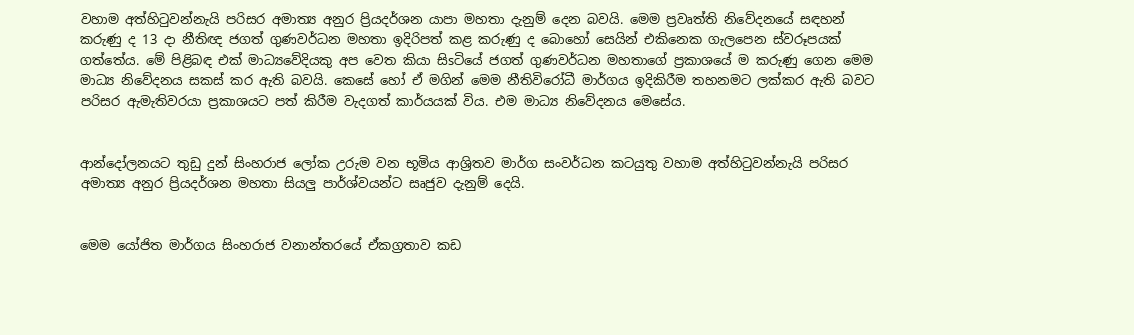වහාම අත්හිටුවන්නැයි පරිසර අමාත්‍ය අනුර ප්‍රියදර්ශන යාපා මහතා දැනුම් දෙන බවයි. මෙම ප්‍රවෘත්ති නිවේදනයේ සඳහන් කරුණු ද 13 දා නීතිඥ ජගත් ගුණවර්ධන මහතා ඉදිරිපත් කළ කරුණු ද බොහෝ සෙයින් එකිනෙක ගැලපෙන ස්‌වරූපයක්‌ ගත්තේය. මේ පිළිබඳ එක්‌ මාධ්‍යවේදියකු අප වෙත කියා සිsටියේ ජගත් ගුණවර්ධන මහතාගේ ප්‍රකාශයේ ම කරුණු ගෙන මෙම මාධ්‍ය නිවේදනය සකස්‌ කර ඇති බවයි. කෙසේ හෝ ඒ මගින් මෙම නීතිවිරෝධී මාර්ගය ඉදිකිරීම තහනමට ලක්‌කර ඇති බවට පරිසර ඇමැතිවරයා ප්‍රකාශයට පත් කිරීම වැදගත් කාර්යයක්‌ විය. එම මාධ්‍ය නිවේදනය මෙසේය.


ආන්දෝලනයට තුඩු දුන් සිංහරාජ ලෝක උරුම වන භූමිය ආශ්‍රිතව මාර්ග සංවර්ධන කටයුතු වහාම අත්හිටුවන්නැයි පරිසර අමාත්‍ය අනුර ප්‍රියදර්ශන මහතා සියලු පාර්ශ්වයන්ට සෘජුව දැනුම් දෙයි.


මෙම යෝජිත මාර්ගය සිංහරාජ වනාන්තරයේ ඒකග්‍රතාව කඩ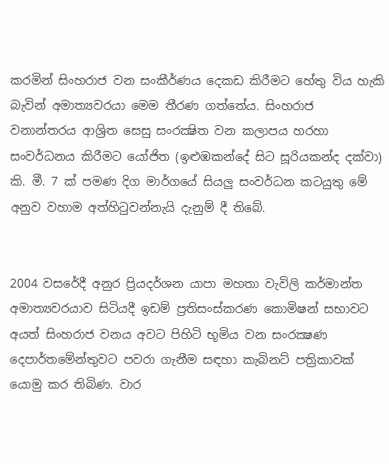කරමින් සිංහරාජ වන සංකීර්ණය දෙකඩ කිරීමට හේතු විය හැකි බැවින් අමාත්‍යවරයා මෙම තීරණ ගත්තේය. සිංහරාජ වනාන්තරය ආශ්‍රිත සෙසු සංරක්‍ෂිත වන කලාපය හරහා සංවර්ධනය කිරීමට යෝජිත (ඉළුඹකන්දේ සිට සූරියකන්ද දක්‌වා) කි. මී. 7 ක්‌ පමණ දිග මාර්ගයේ සියලු සංවර්ධන කටයුතු මේ අනුව වහාම අත්හිටුවන්නැයි දැනුම් දී තිබේ.


2004 වසරේදී අනුර ප්‍රියදර්ශන යාපා මහතා වැවිලි කර්මාන්ත අමාත්‍යවරයාව සිටියදී ඉඩම් ප්‍රතිසංස්‌කරණ කොමිෂන් සභාවට අයත් සිංහරාජ වනය අවට පිහිටි භූමිය වන සංරක්‍ෂණ දෙපාර්තමේන්තුවට පවරා ගැනීම සඳහා කැබිනට්‌ පත්‍රිකාවක්‌ යොමු කර තිබිණ. වාර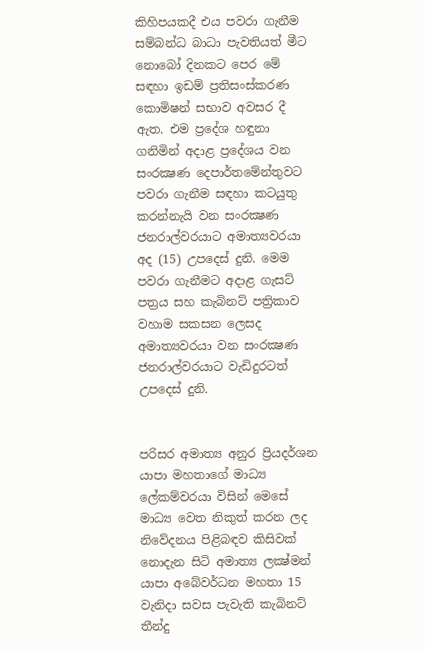කිහිපයකදී එය පවරා ගැනීම සම්බන්ධ බාධා පැවතියත් මීට නොබෝ දිනකට පෙර මේ සඳහා ඉඩම් ප්‍රතිසංස්‌කරණ කොමිෂන් සභාව අවසර දී ඇත. එම ප්‍රදේශ හඳුනා ගනිමින් අදාළ ප්‍රදේශය වන සංරක්‍ෂණ දෙපාර්තමේන්තුවට පවරා ගැනීම සඳහා කටයුතු කරන්නැයි වන සංරක්‍ෂණ ජනරාල්වරයාට අමාත්‍යවරයා අද (15) උපදෙස්‌ දුනි. මෙම පවරා ගැනීමට අදාළ ගැසට්‌ පත්‍රය සහ කැබිනට්‌ පත්‍රිකාව වහාම සකසන ලෙසද අමාත්‍යවරයා වන සංරක්‍ෂණ ජනරාල්වරයාට වැඩිදුරටත් උපදෙස්‌ දුනි.


පරිසර අමාත්‍ය අනුර ප්‍රියදර්ශන යාපා මහතාගේ මාධ්‍ය ලේකම්වරයා විසින් මෙසේ මාධ්‍ය වෙත නිකුත් කරන ලද නිවේදනය පිළිබඳව කිසිවක්‌ නොදැන සිටි අමාත්‍ය ලක්‍ෂ්මන් යාපා අබේවර්ධන මහතා 15 වැනිදා සවස පැවැති කැබිනට්‌ තීන්දු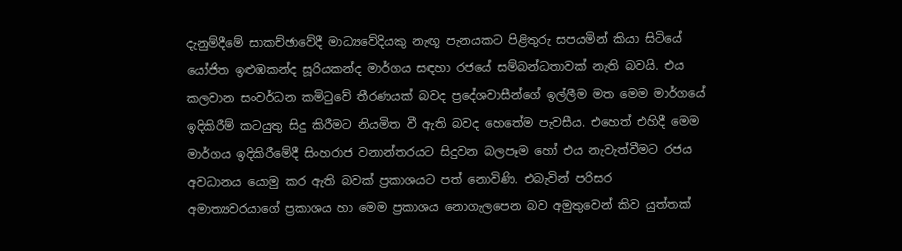දැනුම්දීමේ සාකච්ඡාවේදී මාධ්‍යවේදියකු නැඟූ පැනයකට පිළිතුරු සපයමින් කියා සිටියේ යෝජිත ඉළුඹකන්ද සූරියකන්ද මාර්ගය සඳහා රජයේ සම්බන්ධතාවක්‌ නැති බවයි. එය කලවාන සංවර්ධන කමිටුවේ තීරණයක්‌ බවද ප්‍රදේශවාසීන්ගේ ඉල්ලීම මත මෙම මාර්ගයේ ඉදිකිරීම් කටයුතු සිදු කිරීමට නියමිත වී ඇති බවද හෙතේම පැවසීය. එහෙත් එහිදී මෙම මාර්ගය ඉදිකිරීමේදී සිංහරාජ වනාන්තරයට සිදුවන බලපෑම හෝ එය නැවැත්වීමට රජය අවධානය යොමු කර ඇති බවක්‌ ප්‍රකාශයට පත් නොවිණි. එබැවින් පරිසර අමාත්‍යවරයාගේ ප්‍රකාශය හා මෙම ප්‍රකාශය නොගැලපෙන බව අමුතුවෙන් කිව යුත්තක්‌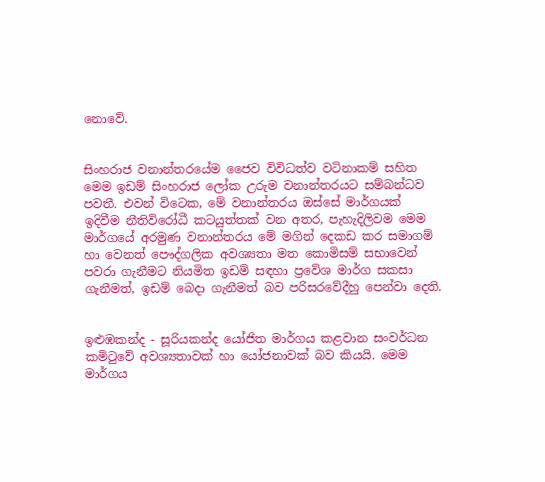නොවේ.


සිංහරාජ වනාන්තරයේම ජෛව විවිධත්ව වටිනාකම් සහිත මෙම ඉඩම් සිංහරාජ ලෝක උරුම වනාන්තරයට සම්බන්ධව පවතී. එවන් විටෙක, මේ වනාන්තරය ඔස්‌සේ මාර්ගයක්‌ ඉදිවීම නීතිවිරෝධී කටයුත්තක්‌ වන අතර, පැහැදිලිවම මෙම මාර්ගයේ අරමුණ වනාන්තරය මේ මගින් දෙකඩ කර සමාගම් හා වෙනත් පෞද්ගලික අවශ්‍යතා මත කොමිසම් සභාවෙන් පවරා ගැනීමට නියමිත ඉඩම් සඳහා ප්‍රවේශ මාර්ග සකසා ගැනීමත්, ඉඩම් බෙදා ගැනීමත් බව පරිසරවේදීහු පෙන්වා දෙති.


ඉළුඹකන්ද - සූරියකන්ද යෝජිත මාර්ගය කළවාන සංවර්ධන කමිටුවේ අවශ්‍යතාවක්‌ හා යෝජනාවක්‌ බව කියයි. මෙම මාර්ගය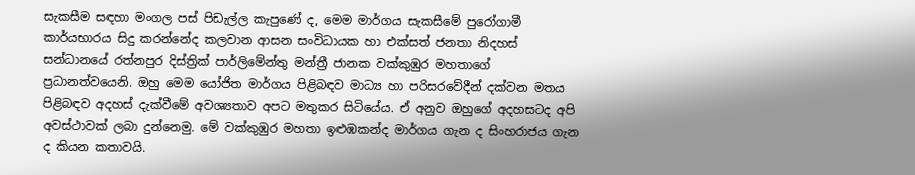සැකසීම සඳහා මංගල පස්‌ පිඩැල්ල කැපුණේ ද, මෙම මාර්ගය සැකසීමේ පුරෝගාමී කාර්යභාරය සිදු කරන්නේද කලවාන ආසන සංවිධායක හා එක්‌සත් ජනතා නිදහස්‌ සන්ධානයේ රත්නපුර දිස්‌ත්‍රික්‌ පාර්ලිමේන්තු මන්ත්‍රී ජානක වක්‌කුඹුර මහතාගේ ප්‍රධානත්වයෙනි. ඔහු මෙම යෝජිත මාර්ගය පිළිබඳව මාධ්‍ය හා පරිසරවේදීන් දක්‌වන මතය පිළිබඳව අදහස්‌ දැක්‌වීමේ අවශ්‍යතාව අපට මතුකර සිටියේය. ඒ අනුව ඔහුගේ අදහසටද අපි අවස්‌ථාවක්‌ ලබා දුන්නෙමු. මේ වක්‌කුඹුර මහතා ඉළුඹකන්ද මාර්ගය ගැන ද සිංහරාජය ගැන ද කියන කතාවයි.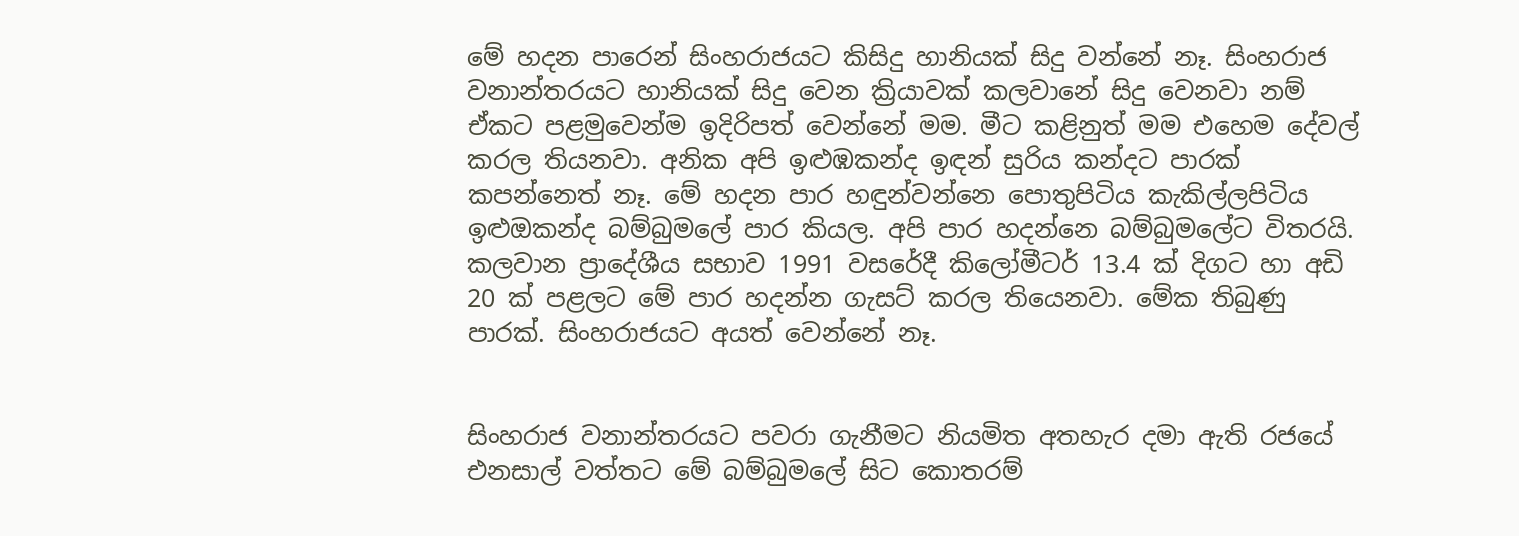මේ හදන පාරෙන් සිංහරාජයට කිසිදු හානියක්‌ සිදු වන්නේ නෑ. සිංහරාජ වනාන්තරයට හානියක්‌ සිදු වෙන ක්‍රියාවක්‌ කලවානේ සිදු වෙනවා නම් ඒකට පළමුවෙන්ම ඉදිරිපත් වෙන්නේ මම. මීට කළිනුත් මම එහෙම දේවල් කරල තියනවා. අනික අපි ඉළුඹකන්ද ඉඳන් සුරිය කන්දට පාරක්‌ කපන්නෙත් නෑ. මේ හදන පාර හඳුන්වන්නෙ පොතුපිටිය කැකිල්ලපිටිය ඉළුඔකන්ද බම්බුමලේ පාර කියල. අපි පාර හදන්නෙ බම්බුමලේට විතරයි. කලවාන ප්‍රාදේශීය සභාව 1991 වසරේදී කිලෝමීටර් 13.4 ක්‌ දිගට හා අඩි 20 ක්‌ පළලට මේ පාර හදන්න ගැසට්‌ කරල තියෙනවා. මේක තිබුණු පාරක්‌. සිංහරාජයට අයත් වෙන්නේ නෑ.


සිංහරාජ වනාන්තරයට පවරා ගැනීමට නියමිත අතහැර දමා ඇති රජයේ එනසාල් වත්තට මේ බම්බුමලේ සිට කොතරම්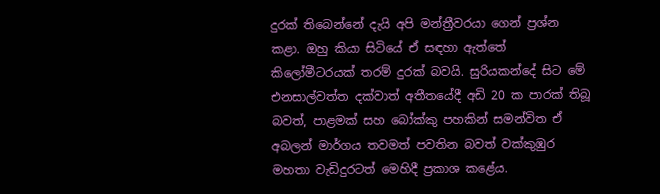දුරක්‌ තිබෙන්නේ දැයි අපි මන්ත්‍රීවරයා ගෙන් ප්‍රශ්න කළා. ඔහු කියා සිටියේ ඒ සඳහා ඇත්තේ කිලෝමීටරයක්‌ තරම් දුරක්‌ බවයි. සුරියකන්දේ සිට මේ එනසාල්වත්ත දක්‌වාත් අතීතයේදී අඩි 20 ක පාරක්‌ තිබූ බවත්, පාළමක්‌ සහ බෝක්‌කු පහකින් සමන්විත ඒ අබලන් මාර්ගය තවමත් පවතින බවත් වක්‌කුඹුර මහතා වැඩිදුරටත් මෙහිදී ප්‍රකාශ කළේය.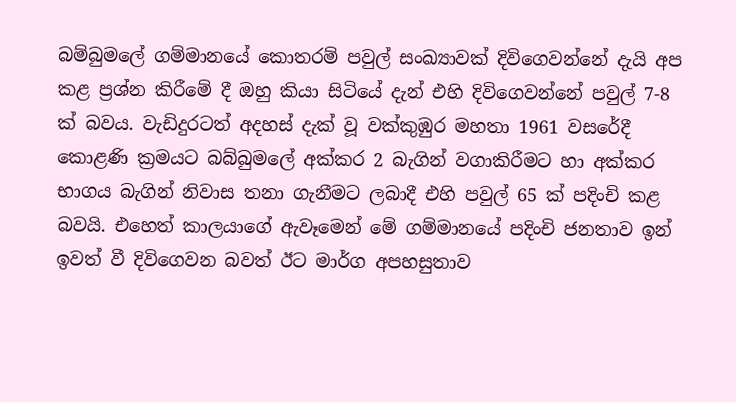බම්බුමලේ ගම්මානයේ කොතරම් පවුල් සංඛ්‍යාවක්‌ දිවිගෙවන්නේ දැයි අප කළ ප්‍රශ්න කිරීමේ දී ඔහු කියා සිටියේ දැන් එහි දිවිගෙවන්නේ පවුල් 7-8 ක්‌ බවය. වැඩිදුරටත් අදහස්‌ දැක්‌ වූ වක්‌කුඹුර මහතා 1961 වසරේදී කොළණි ක්‍රමයට බබ්බුමලේ අක්‌කර 2 බැගින් වගාකිරීමට හා අක්‌කර භාගය බැගින් නිවාස තනා ගැනීමට ලබාදී එහි පවුල් 65 ක්‌ පදිංචි කළ බවයි. එහෙත් කාලයාගේ ඇවෑමෙන් මේ ගම්මානයේ පදිංචි ජනතාව ඉන් ඉවත් වී දිවිගෙවන බවත් ඊට මාර්ග අපහසුතාව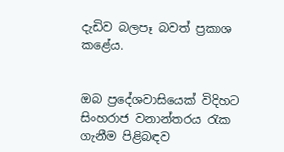දැඩිව බලපෑ බවත් ප්‍රකාශ කළේය.


ඔබ ප්‍රදේශවාසියෙක්‌ විදිහට සිංහරාජ වනාන්තරය රැක ගැනීම පිළිබඳව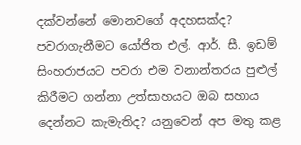දක්‌වන්නේ මොනවගේ අදහසක්‌ද? පවරාගැනීමට යෝජිත එල්. ආර්. සී. ඉඩම් සිංහරාජයට පවරා එම වනාන්තරය පුළුල් කිරීමට ගන්නා උත්සාහයට ඔබ සහාය දෙන්නට කැමැතිද? යනුවෙන් අප මතු කළ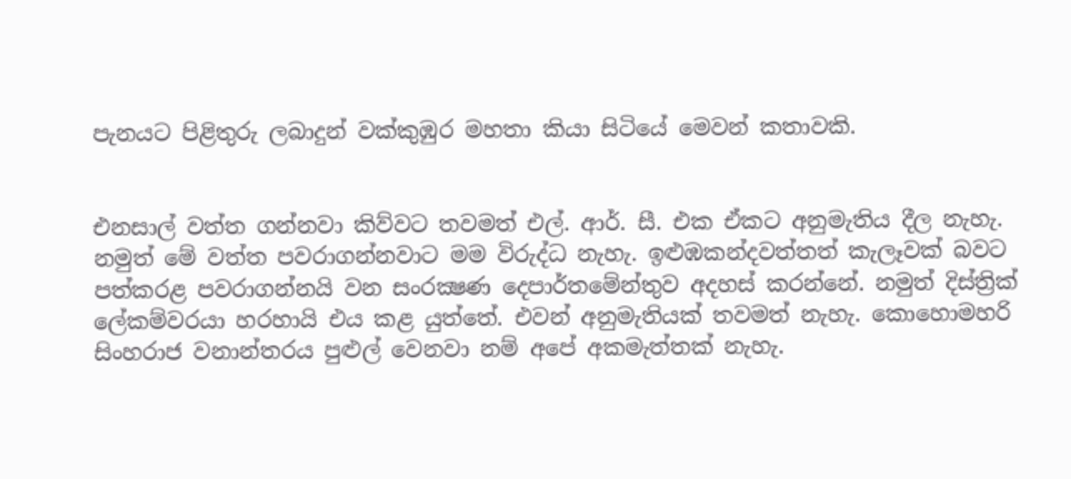පැනයට පිළිතුරු ලබාදුන් වක්‌කුඹුර මහතා කියා සිටියේ මෙවන් කතාවකි.


එනසාල් වත්ත ගන්නවා කිව්වට තවමත් එල්. ආර්. සී. එක ඒකට අනුමැතිය දීල නැහැ. නමුත් මේ වත්ත පවරාගන්නවාට මම විරුද්ධ නැහැ. ඉළුඹකන්දවත්තත් කැලෑවක්‌ බවට පත්කරළ පවරාගන්නයි වන සංරක්‍ෂණ දෙපාර්තමේන්තුව අදහස්‌ කරන්නේ. නමුත් දිස්‌ත්‍රික්‌ ලේකම්වරයා හරහායි එය කළ යුත්තේ. එවන් අනුමැතියක්‌ තවමත් නැහැ. කොහොමහරි සිංහරාජ වනාන්තරය පුළුල් වෙනවා නම් අපේ අකමැත්තක්‌ නැහැ.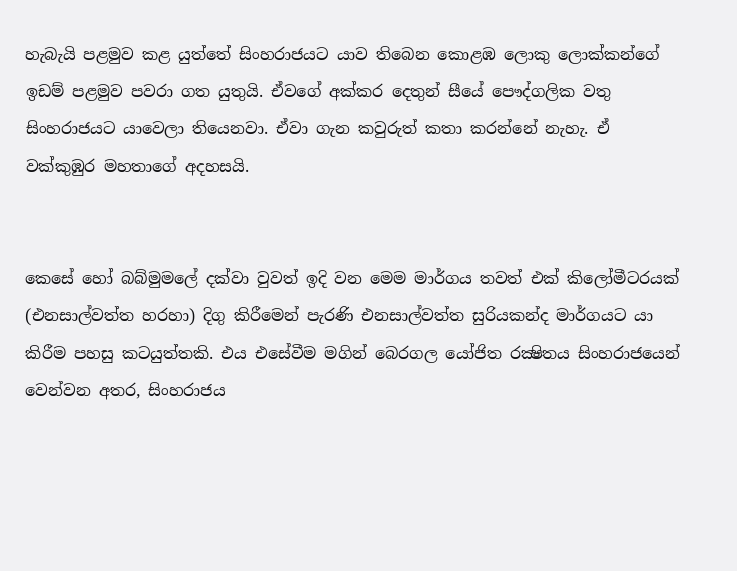හැබැයි පළමුව කළ යුත්තේ සිංහරාජයට යාව තිබෙන කොළඹ ලොකු ලොක්‌කන්ගේ ඉඩම් පළමුව පවරා ගත යුතුයි. ඒවගේ අක්‌කර දෙතුන් සීයේ පෞද්ගලික වතු සිංහරාජයට යාවෙලා තියෙනවා. ඒවා ගැන කවුරුත් කතා කරන්නේ නැහැ. ඒ වක්‌කුඹුර මහතාගේ අදහසයි.


කෙසේ හෝ බබ්මුමලේ දක්‌වා වුවත් ඉදි වන මෙම මාර්ගය තවත් එක්‌ කිලෝමීටරයක්‌ (එනසාල්වත්ත හරහා) දිගු කිරීමෙන් පැරණි එනසාල්වත්ත සුරියකන්ද මාර්ගයට යා කිරීම පහසු කටයුත්තකි. එය එසේවීම මගින් බෙරගල යෝජිත රක්‍ෂිතය සිංහරාජයෙන් වෙන්වන අතර, සිංහරාජය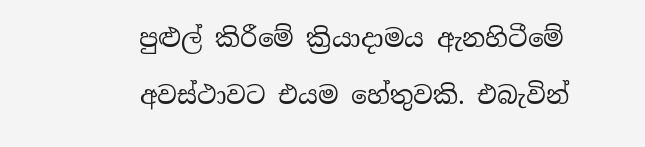පුළුල් කිරීමේ ක්‍රියාදාමය ඇනහිටීමේ අවස්‌ථාවට එයම හේතුවකි. එබැවින්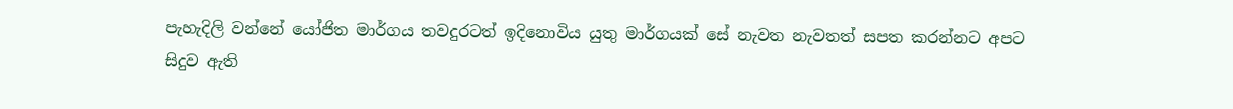පැහැදිලි වන්නේ යෝජිත මාර්ගය තවදුරටත් ඉදිනොවිය යුතු මාර්ගයක්‌ සේ නැවත නැවතත් සපත කරන්නට අපට සිදුව ඇති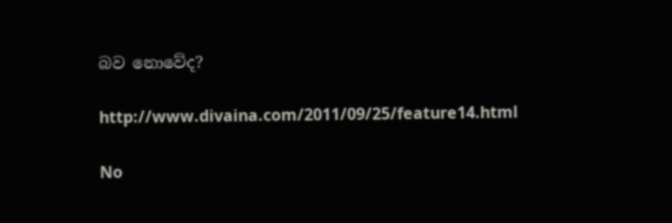බව නොවේද?

http://www.divaina.com/2011/09/25/feature14.html

No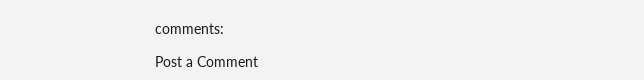comments:

Post a Comment